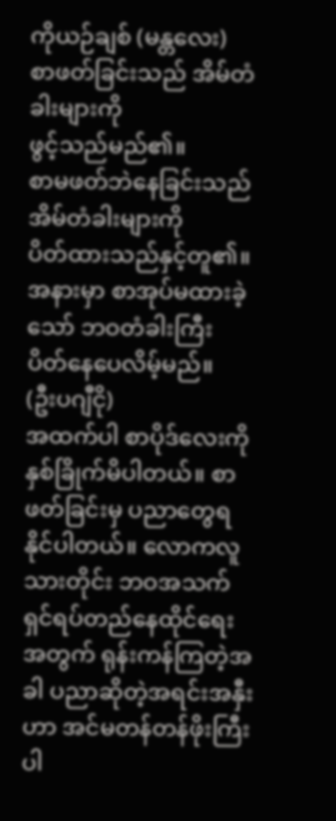ကိုယဉ်ချစ် (မန္တလေး)
စာဖတ်ခြင်းသည် အိမ်တံခါးများကို
ဖွင့်သည်မည်၏။
စာမဖတ်ဘဲနေခြင်းသည် အိမ်တံခါးများကို
ပိတ်ထားသည်နှင့်တူ၏။
အနားမှာ စာအုပ်မထားခဲ့သော် ဘဝတံခါးကြီး
ပိတ်နေပေလိမ့်မည်။
(ဦးပဂျီငို)
အထက်ပါ စာပိုဒ်လေးကို နှစ်ခြိုက်မိပါတယ်။ စာဖတ်ခြင်းမှ ပညာတွေရနိုင်ပါတယ်။ လောကလူသားတိုင်း ဘဝအသက်ရှင်ရပ်တည်နေထိုင်ရေး အတွက် ရုန်းကန်ကြတဲ့အခါ ပညာဆိုတဲ့အရင်းအနှီးဟာ အင်မတန်တန်ဖိုးကြီးပါ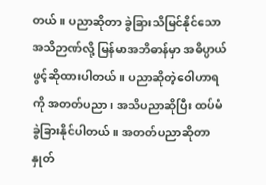တယ်။ ပညာဆိုတာ ခွဲခြားသိမြင်နိုင်သော အသိဉာဏ်လို့ မြန်မာအဘိဓာန်မှာ အဓိပ္ပာယ်ဖွင့်ဆိုထားပါတယ်။ ပညာဆိုတဲ့ဝေါဟာရကို အတတ်ပညာ၊ အသိပညာဆိုပြီး ထပ်မံခွဲခြားနိုင်ပါတယ်။ အတတ်ပညာဆိုတာ နှုတ်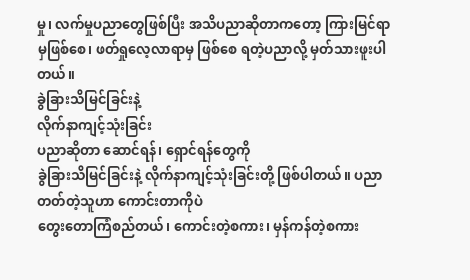မှု၊ လက်မှုပညာတွေဖြစ်ပြီး အသိပညာဆိုတာကတော့ ကြားမြင်ရာမှဖြစ်စေ၊ ဖတ်ရှုလေ့လာရာမှ ဖြစ်စေ ရတဲ့ပညာလို့ မှတ်သားဖူးပါတယ်။
ခွဲခြားသိမြင်ခြင်းနဲ့
လိုက်နာကျင့်သုံးခြင်း
ပညာဆိုတာ ဆောင်ရန်၊ ရှောင်ရန်တွေကို
ခွဲခြားသိမြင်ခြင်းနဲ့ လိုက်နာကျင့်သုံးခြင်းတို့ ဖြစ်ပါတယ်။ ပညာတတ်တဲ့သူဟာ ကောင်းတာကိုပဲ
တွေးတောကြံစည်တယ်၊ ကောင်းတဲ့စကား၊ မှန်ကန်တဲ့စကား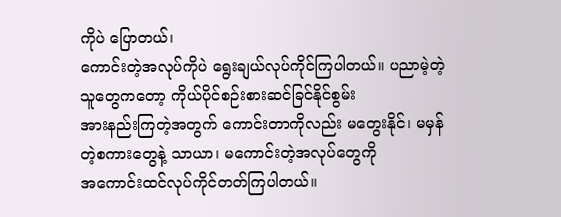ကိုပဲ ပြောတယ်၊
ကောင်းတဲ့အလုပ်ကိုပဲ ရွေးချယ်လုပ်ကိုင်ကြပါတယ်။ ပညာမဲ့တဲ့သူတွေကတော့ ကိုယ်ပိုင်စဉ်းစားဆင်ခြင်နိုင်စွမ်း
အားနည်းကြတဲ့အတွက် ကောင်းတာကိုလည်း မတွေးနိုင်၊ မမှန်တဲ့စကားတွေနဲ့ သာယာ၊ မကောင်းတဲ့အလုပ်တွေကို
အကောင်းထင်လုပ်ကိုင်တတ်ကြပါတယ်။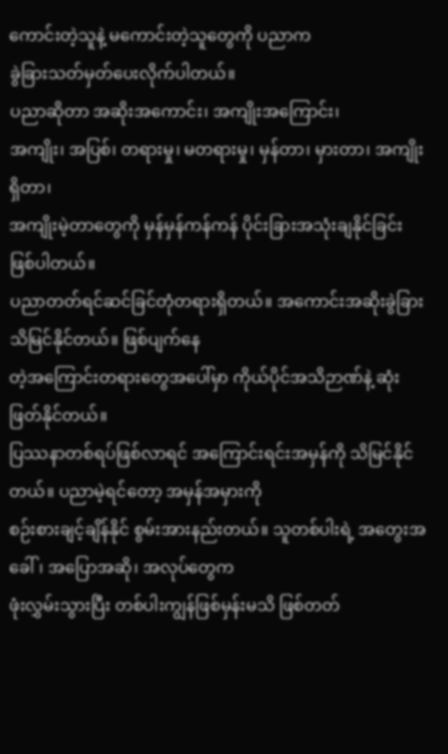ကောင်းတဲ့သူနဲ့ မကောင်းတဲ့သူတွေကို ပညာက
ခွဲခြားသတ်မှတ်ပေးလိုက်ပါတယ်။
ပညာဆိုတာ အဆိုးအကောင်း၊ အကျိုးအကြောင်း၊
အကျိုး၊ အပြစ်၊ တရားမှု၊ မတရားမှု၊ မှန်တာ၊ မှားတာ၊ အကျိုးရှိတာ၊
အကျိုးမဲ့တာတွေကို မှန်မှန်ကန်ကန် ပိုင်းခြားအသုံးချနိုင်ခြင်း ဖြစ်ပါတယ်။
ပညာတတ်ရင်ဆင်ခြင်တုံတရားရှိတယ်။ အကောင်းအဆိုးခွဲခြားသိမြင်နိုင်တယ်။ ဖြစ်ပျက်နေ
တဲ့အကြောင်းတရားတွေအပေါ်မှာ ကိုယ်ပိုင်အသိဉာဏ်နဲ့ ဆုံးဖြတ်နိုင်တယ်။
ပြဿနာတစ်ရပ်ဖြစ်လာရင် အကြောင်းရင်းအမှန်ကို သိမြင်နိုင်တယ်။ ပညာမဲ့ရင်တော့ အမှန်အမှားကို
စဉ်းစားချင့်ချိန်နိုင် စွမ်းအားနည်းတယ်။ သူတစ်ပါးရဲ့ အတွေးအခေါ်၊ အပြောအဆို၊ အလုပ်တွေက
ဖုံးလွှမ်းသွားပြီး တစ်ပါးကျွန်ဖြစ်မှန်းမသိ ဖြစ်တတ်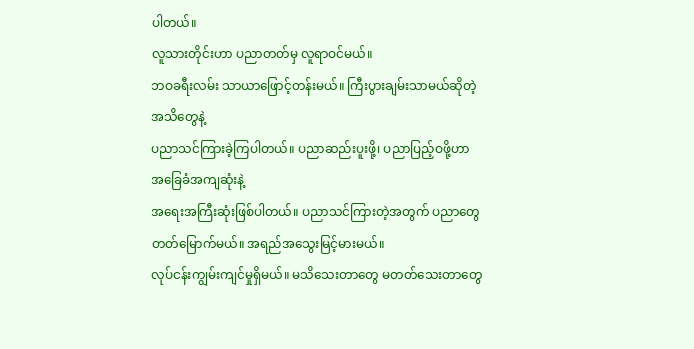ပါတယ်။
လူသားတိုင်းဟာ ပညာတတ်မှ လူရာဝင်မယ်။
ဘဝခရီးလမ်း သာယာဖြောင့်တန်းမယ်။ ကြီးပွားချမ်းသာမယ်ဆိုတဲ့ အသိတွေနဲ့
ပညာသင်ကြားခဲ့ကြပါတယ်။ ပညာဆည်းပူးဖို့၊ ပညာပြည့်ဝဖို့ဟာ အခြေခံအကျဆုံးနဲ့
အရေးအကြီးဆုံးဖြစ်ပါတယ်။ ပညာသင်ကြားတဲ့အတွက် ပညာတွေတတ်မြောက်မယ်။ အရည်အသွေးမြင့်မားမယ်။
လုပ်ငန်းကျွမ်းကျင်မှုရှိမယ်။ မသိသေးတာတွေ မတတ်သေးတာတွေ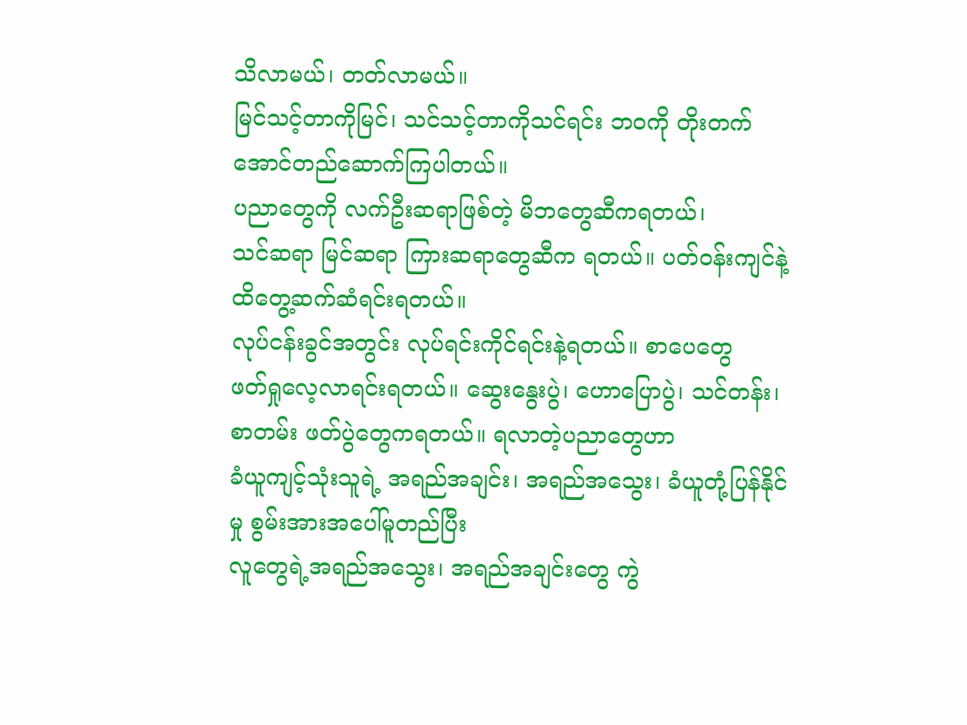သိလာမယ်၊ တတ်လာမယ်။
မြင်သင့်တာကိုမြင်၊ သင်သင့်တာကိုသင်ရင်း ဘဝကို တိုးတက်အောင်တည်ဆောက်ကြပါတယ်။
ပညာတွေကို လက်ဦးဆရာဖြစ်တဲ့ မိဘတွေဆီကရတယ်၊
သင်ဆရာ မြင်ဆရာ ကြားဆရာတွေဆီက ရတယ်။ ပတ်ဝန်းကျင်နဲ့ ထိတွေ့ဆက်ဆံရင်းရတယ်။
လုပ်ငန်းခွင်အတွင်း လုပ်ရင်းကိုင်ရင်းနဲ့ရတယ်။ စာပေတွေ
ဖတ်ရှုလေ့လာရင်းရတယ်။ ဆွေးနွေးပွဲ၊ ဟောပြောပွဲ၊ သင်တန်း၊ စာတမ်း ဖတ်ပွဲတွေကရတယ်။ ရလာတဲ့ပညာတွေဟာ
ခံယူကျင့်သုံးသူရဲ့ အရည်အချင်း၊ အရည်အသွေး၊ ခံယူတုံ့ပြန်နိုင်မှု စွမ်းအားအပေါ်မူတည်ပြီး
လူတွေရဲ့အရည်အသွေး၊ အရည်အချင်းတွေ ကွဲ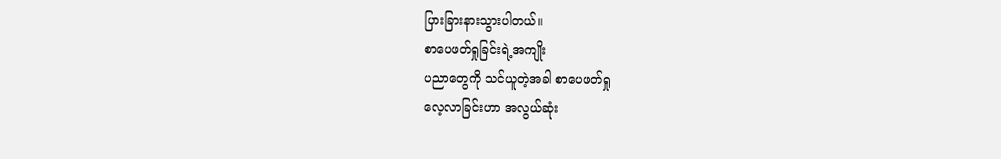ပြားခြားနားသွားပါတယ်။
စာပေဖတ်ရှုခြင်းရဲ့အကျိုး
ပညာတွေကို သင်ယူတဲ့အခါ စာပေဖတ်ရှု
လေ့လာခြင်းဟာ အလွယ်ဆုံး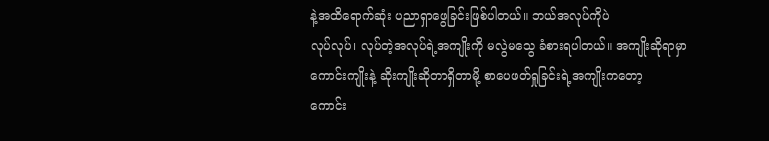နဲ့အထိရောက်ဆုံး ပညာရှာဖွေခြင်းဖြစ်ပါတယ်။ ဘယ်အလုပ်ကိုပဲ
လုပ်လုပ်၊ လုပ်တဲ့အလုပ်ရဲ့အကျိုးကို မလွဲမသွေ ခံစားရပါတယ်။ အကျိုးဆိုရာမှာ
ကောင်းကျိုးနဲ့ ဆိုးကျိုးဆိုတာရှိတာမို့ စာပေဖတ်ရှုခြင်းရဲ့အကျိုးကတော့
ကောင်း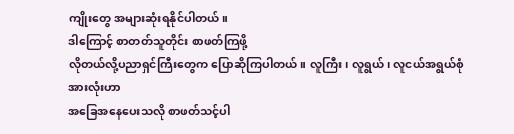ကျိုးတွေ အများဆုံးရနိုင်ပါတယ်။
ဒါကြောင့် စာတတ်သူတိုင်း စာဖတ်ကြဖို့
လိုတယ်လို့ပညာရှင်ကြီးတွေက ပြောဆိုကြပါတယ်။ လူကြီး၊ လူရွယ်၊ လူငယ်အရွယ်စုံအားလုံးဟာ
အခြေအနေပေးသလို စာဖတ်သင့်ပါ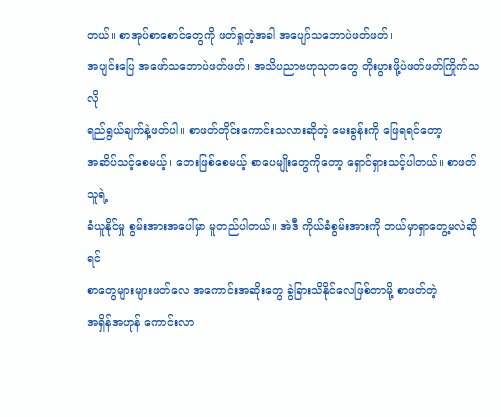တယ်။ စာအုပ်စာစောင်တွေကို ဖတ်ရှုတဲ့အခါ အပျော်သဘောပဲဖတ်ဖတ်၊
အပျင်းပြေ အဖော်သဘောပဲဖတ်ဖတ်၊ အသိပညာဗဟုသုတတွေ တိုးပွားဖို့ပဲဖတ်ဖတ်ကြိုက်သလို
ရည်ရွယ်ချက်နဲ့ဖတ်ပါ။ စာဖတ်တိုင်းကောင်းသလားဆိုတဲ့ မေးခွန်းကို ဖြေရရင်တော့
အဆိပ်သင့်စေမယ့်၊ ဘေးဖြစ်စေမယ့် စာပေမျိုးတွေကိုတော့ ရှောင်ရှားသင့်ပါတယ်။ စာဖတ်သူရဲ့
ခံယူနိုင်မှု စွမ်းအားအပေါ်မှာ မူတည်ပါတယ်။ အဲဒီ ကိုယ်ခံစွမ်းအားကို ဘယ်မှာရှာတွေ့မလဲဆိုရင်
စာတွေများများဖတ်လေ အကောင်းအဆိုးတွေ ခွဲခြားသိနိုင်လေဖြစ်တာမို့ စာဖတ်တဲ့
အရှိန်အဟုန် ကောင်းလာ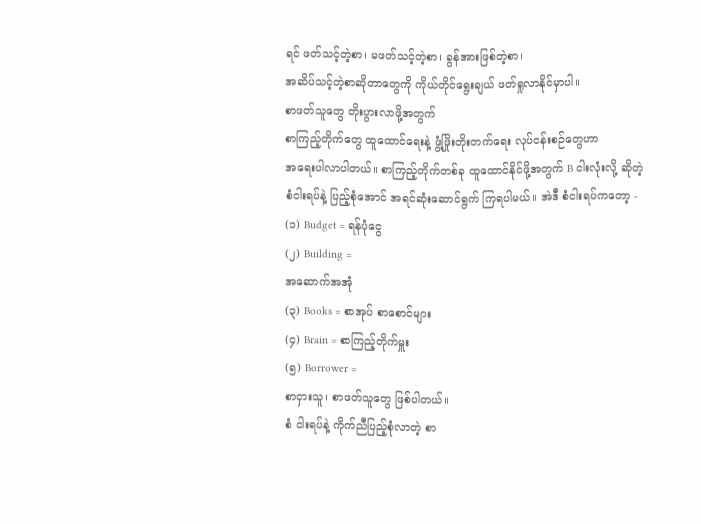ရင် ဖတ်သင့်တဲ့စာ၊ မဖတ်သင့်တဲ့စာ၊ ခွန်အားဖြစ်တဲ့စာ၊
အဆိပ်သင့်တဲ့စာဆိုတာတွေကို ကိုယ်တိုင်ရွေးချယ် ဖတ်ရှုလာနိုင်မှာပါ။
စာဖတ်သူတွေ တိုးပွားလာဖို့အတွက်
စာကြည့်တိုက်တွေ ထူထောင်ရေးနဲ့ ဖွံ့ဖြိုးတိုးတက်ရေး လုပ်ငန်းစဉ်တွေဟာ
အရေးပါလာပါတယ်။ စာကြည့်တိုက်တစ်ခု ထူထောင်နိုင်ဖို့အတွက် B ငါးလုံးလို့ ဆိုတဲ့
စံငါးရပ်နဲ့ ပြည့်စုံအောင် အရင်ဆုံးဆောင်ရွက် ကြရပါမယ်။ အဲဒီ စံငါးရပ်ကတော့ -
(၁) Budget = ရန်ပုံငွေ
(၂) Building =
အဆောက်အအုံ
(၃) Books = စာအုပ် စာစောင်များ
(၄) Brain = စာကြည့်တိုက်မှူး
(၅) Borrower =
စာငှားသူ၊ စာဖတ်သူတွေ ဖြစ်ပါတယ်။
စံ ငါးရပ်နဲ့ ကိုက်ညီပြည့်စုံလာတဲ့ စာ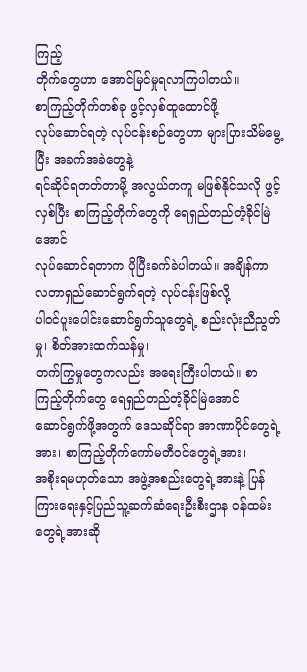ကြည့်
တိုက်တွေဟာ အောင်မြင်မှုရလာကြပါတယ်။
စာကြည့်တိုက်တစ်ခု ဖွင့်လှစ်ထူထောင်ဖို့
လုပ်ဆောင်ရတဲ့ လုပ်ငန်းစဉ်တွေဟာ များပြားသိမ်မွေ့ပြီး အခက်အခဲတွေနဲ့
ရင်ဆိုင်ရတတ်တာမို့ အလွယ်တကူ မဖြစ်နိုင်သလို ဖွင့်လှစ်ပြီး စာကြည့်တိုက်တွေကို ရေရှည်တည်တံ့ခိုင်မြဲအောင်
လုပ်ဆောင်ရတာက ပိုပြီးခက်ခဲပါတယ်။ အချိန်ကာလတာရှည်ဆောင်ရွက်ရတဲ့ လုပ်ငန်းဖြစ်လို့
ပါဝင်ပူးပေါင်းဆောင်ရွက်သူတွေရဲ့ စည်းလုံးညီညွတ်မှု၊ စိတ်အားထက်သန်မှု၊
တက်ကြွမှုတွေကလည်း အရေးကြီးပါတယ်။ စာကြည့်တိုက်တွေ ရေရှည်တည်တံ့ခိုင်မြဲအောင်
ဆောင်ရွက်ဖို့အတွက် ဒေသဆိုင်ရာ အာဏာပိုင်တွေရဲ့အား၊ စာကြည့်တိုက်ကော်မတီဝင်တွေရဲ့အား၊
အစိုးရမဟုတ်သော အဖွဲ့အစည်းတွေရဲ့အားနဲ့ ပြန်ကြားရေးနှင့်ပြည်သူ့ဆက်ဆံရေးဦးစီးဌာန ဝန်ထမ်းတွေရဲ့အားဆို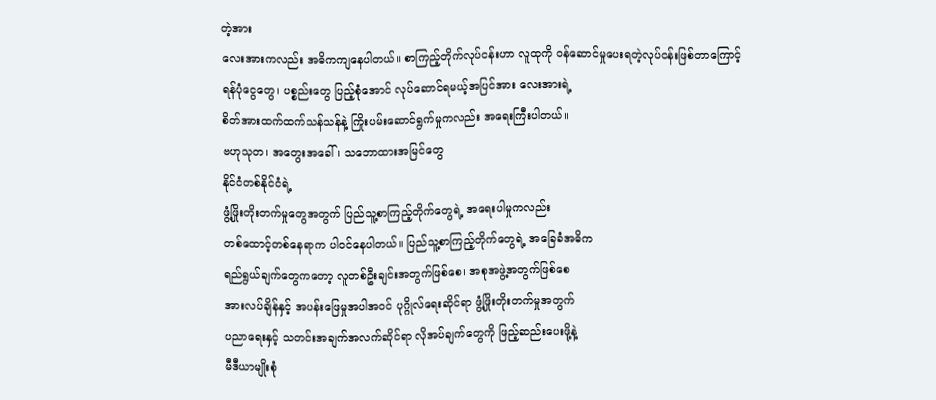တဲ့အား
လေးအားကလည်း အဓိကကျနေပါတယ်။ စာကြည့်တိုက်လုပ်ငန်းဟာ လူထုကို ဝန်ဆောင်မှုပေးရတဲ့လုပ်ငန်းဖြစ်တာကြောင့်
ရန်ပုံငွေတွေ၊ ပစ္စည်းတွေ ပြည့်စုံအောင် လုပ်ဆောင်ရမယ့်အပြင်အား လေးအားရဲ့
စိတ်အားထက်ထက်သန်သန်နဲ့ ကြိုးပမ်းဆောင်ရွက်မှုကလည်း အရေးကြီးပါတယ်။
ဗဟုသုတ၊ အတွေးအခေါ်၊ သဘောထားအမြင်တွေ
နိုင်ငံတစ်နိုင်ငံရဲ့
ဖွံ့ဖြိုးတိုးတက်မှုတွေအတွက် ပြည်သူ့စာကြည့်တိုက်တွေရဲ့ အရေးပါမှုကလည်း
တစ်ထောင့်တစ်နေရာက ပါဝင်နေပါတယ်။ ပြည်သူ့စာကြည့်တိုက်တွေရဲ့ အခြေခံအဓိက
ရည်ရွယ်ချက်တွေကတော့ လူတစ်ဦးချင်းအတွက်ဖြစ်စေ၊ အစုအဖွဲ့အတွက်ဖြစ်စေ
အားလပ်ချိန်နှင့် အပန်းဖြေမှုအပါအဝင် ပုဂ္ဂိုလ်ရေးဆိုင်ရာ ဖွံ့ဖြိုးတိုးတက်မှုအတွက်
ပညာရေးနှင့် သတင်းအချက်အလက်ဆိုင်ရာ လိုအပ်ချက်တွေကို ဖြည့်ဆည်းပေးဖို့နဲ့
မီဒီယာမျိုးစုံ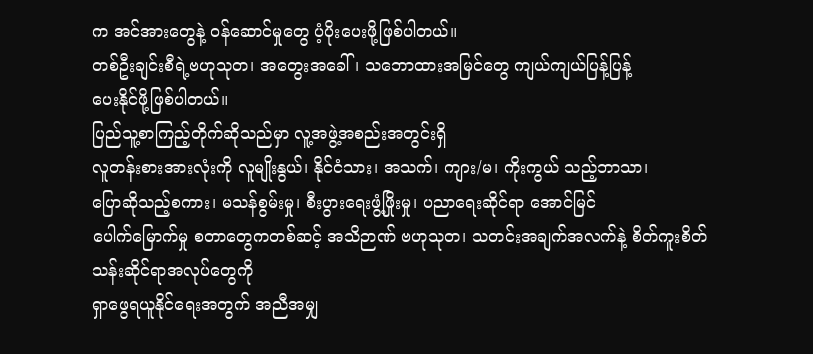က အင်အားတွေနဲ့ ဝန်ဆောင်မှုတွေ ပံ့ပိုးပေးဖို့ဖြစ်ပါတယ်။
တစ်ဦးချင်းစီရဲ့ဗဟုသုတ၊ အတွေးအခေါ်၊ သဘောထားအမြင်တွေ ကျယ်ကျယ်ပြန့်ပြန့်
ပေးနိုင်ဖို့ဖြစ်ပါတယ်။
ပြည်သူ့စာကြည့်တိုက်ဆိုသည်မှာ လူ့အဖွဲ့အစည်းအတွင်းရှိ
လူတန်းစားအားလုံးကို လူမျိုးနွယ်၊ နိုင်ငံသား၊ အသက်၊ ကျား/မ၊ ကိုးကွယ် သည့်ဘာသာ၊
ပြောဆိုသည့်စကား၊ မသန်စွမ်းမှု၊ စီးပွားရေးဖွံ့ဖြိုးမှု၊ ပညာရေးဆိုင်ရာ အောင်မြင်
ပေါက်မြောက်မှု စတာတွေကတစ်ဆင့် အသိဉာဏ် ဗဟုသုတ၊ သတင်းအချက်အလက်နဲ့ စိတ်ကူးစိတ်သန်းဆိုင်ရာအလုပ်တွေကို
ရှာဖွေရယူနိုင်ရေးအတွက် အညီအမျှ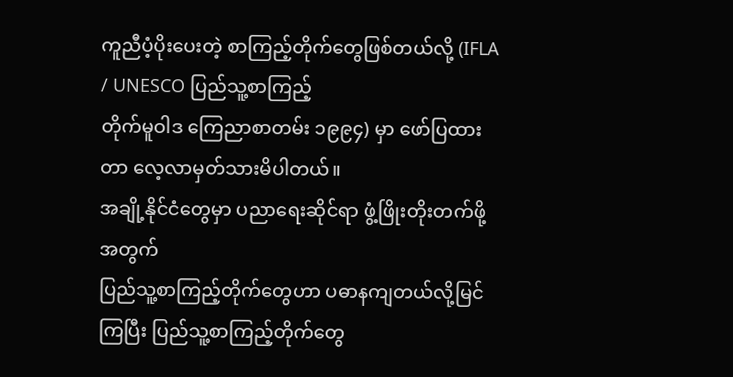ကူညီပံ့ပိုးပေးတဲ့ စာကြည့်တိုက်တွေဖြစ်တယ်လို့ (IFLA / UNESCO ပြည်သူ့စာကြည့်
တိုက်မူဝါဒ ကြေညာစာတမ်း ၁၉၉၄) မှာ ဖော်ပြထားတာ လေ့လာမှတ်သားမိပါတယ်။
အချို့နိုင်ငံတွေမှာ ပညာရေးဆိုင်ရာ ဖွံ့ဖြိုးတိုးတက်ဖို့အတွက်
ပြည်သူ့စာကြည့်တိုက်တွေဟာ ပဓာနကျတယ်လို့မြင်ကြပြီး ပြည်သူ့စာကြည့်တိုက်တွေ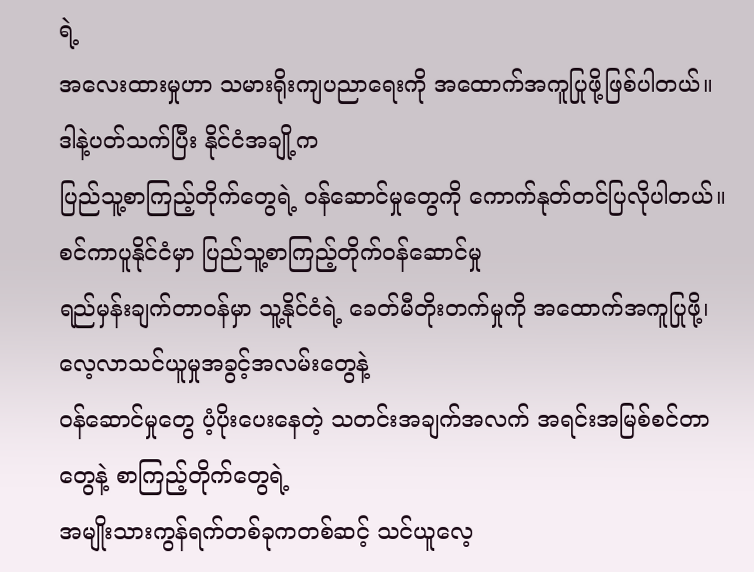ရဲ့
အလေးထားမှုဟာ သမားရိုးကျပညာရေးကို အထောက်အကူပြုဖို့ဖြစ်ပါတယ်။ ဒါနဲ့ပတ်သက်ပြီး နိုင်ငံအချို့က
ပြည်သူ့စာကြည့်တိုက်တွေရဲ့ ဝန်ဆောင်မှုတွေကို ကောက်နုတ်တင်ပြလိုပါတယ်။
စင်ကာပူနိုင်ငံမှာ ပြည်သူ့စာကြည့်တိုက်ဝန်ဆောင်မှု
ရည်မှန်းချက်တာဝန်မှာ သူ့နိုင်ငံရဲ့ ခေတ်မီတိုးတက်မှုကို အထောက်အကူပြုဖို့၊ လေ့လာသင်ယူမှုအခွင့်အလမ်းတွေနဲ့
ဝန်ဆောင်မှုတွေ ပံ့ပိုးပေးနေတဲ့ သတင်းအချက်အလက် အရင်းအမြစ်စင်တာတွေနဲ့ စာကြည့်တိုက်တွေရဲ့
အမျိုးသားကွန်ရက်တစ်ခုကတစ်ဆင့် သင်ယူလေ့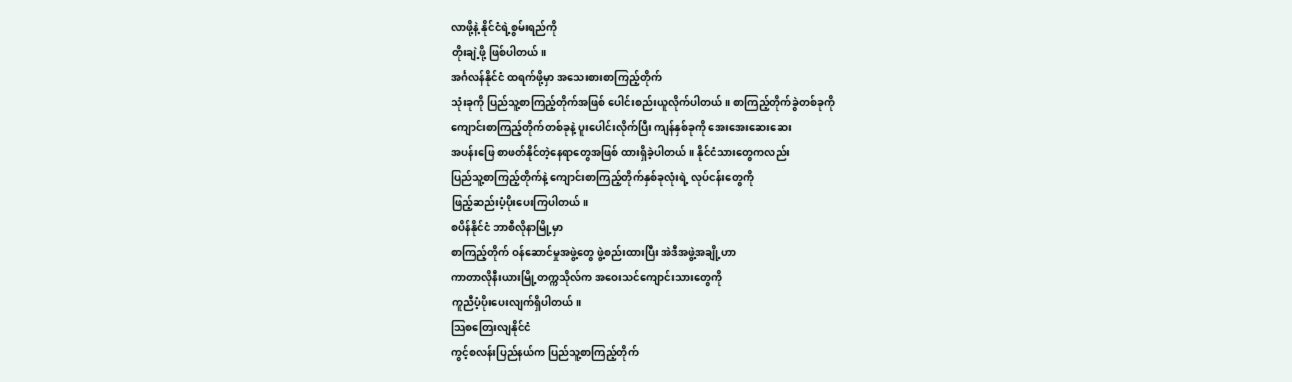လာဖို့နဲ့ နိုင်ငံရဲ့စွမ်းရည်ကို
တိုးချဲ့ဖို့ ဖြစ်ပါတယ်။
အင်္ဂလန်နိုင်ငံ ထရက်ဖို့မှာ အသေးစားစာကြည့်တိုက်
သုံးခုကို ပြည်သူ့စာကြည့်တိုက်အဖြစ် ပေါင်းစည်းယူလိုက်ပါတယ်။ စာကြည့်တိုက်ခွဲတစ်ခုကို
ကျောင်းစာကြည့်တိုက်တစ်ခုနဲ့ ပူးပေါင်းလိုက်ပြီး ကျန်နှစ်ခုကို အေးအေးဆေးဆေး
အပန်းဖြေ စာဖတ်နိုင်တဲ့နေရာတွေအဖြစ် ထားရှိခဲ့ပါတယ်။ နိုင်ငံသားတွေကလည်း
ပြည်သူ့စာကြည့်တိုက်နဲ့ ကျောင်းစာကြည့်တိုက်နှစ်ခုလုံးရဲ့ လုပ်ငန်းတွေကို
ဖြည့်ဆည်းပံ့ပိုးပေးကြပါတယ်။
စပိန်နိုင်ငံ ဘာစီလိုနာမြို့မှာ
စာကြည့်တိုက် ဝန်ဆောင်မှုအဖွဲ့တွေ ဖွဲ့စည်းထားပြီး အဲဒီအဖွဲ့အချို့ဟာ
ကာတာလိုနီးယားမြို့တက္ကသိုလ်က အဝေးသင်ကျောင်းသားတွေကို
ကူညီပံ့ပိုးပေးလျက်ရှိပါတယ်။
သြစတြေးလျနိုင်ငံ
ကွင့်စလန်းပြည်နယ်က ပြည်သူ့စာကြည့်တိုက်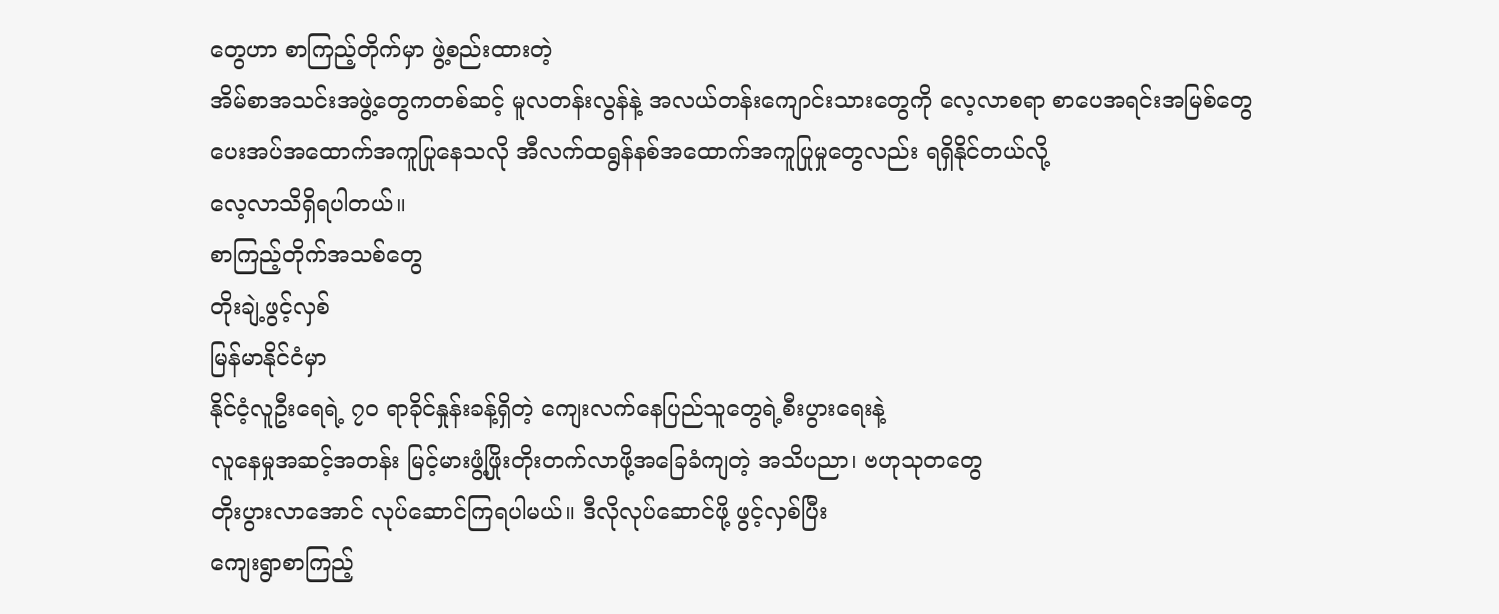တွေဟာ စာကြည့်တိုက်မှာ ဖွဲ့စည်းထားတဲ့
အိမ်စာအသင်းအဖွဲ့တွေကတစ်ဆင့် မူလတန်းလွန်နဲ့ အလယ်တန်းကျောင်းသားတွေကို လေ့လာစရာ စာပေအရင်းအမြစ်တွေ
ပေးအပ်အထောက်အကူပြုနေသလို အီလက်ထရွန်နစ်အထောက်အကူပြုမှုတွေလည်း ရရှိနိုင်တယ်လို့
လေ့လာသိရှိရပါတယ်။
စာကြည့်တိုက်အသစ်တွေ
တိုးချဲ့ဖွင့်လှစ်
မြန်မာနိုင်ငံမှာ
နိုင်ငံ့လူဦးရေရဲ့ ၇၀ ရာခိုင်နှုန်းခန့်ရှိတဲ့ ကျေးလက်နေပြည်သူတွေရဲ့စီးပွားရေးနဲ့
လူနေမှုအဆင့်အတန်း မြင့်မားဖွံ့ဖြိုးတိုးတက်လာဖို့အခြေခံကျတဲ့ အသိပညာ၊ ဗဟုသုတတွေ
တိုးပွားလာအောင် လုပ်ဆောင်ကြရပါမယ်။ ဒီလိုလုပ်ဆောင်ဖို့ ဖွင့်လှစ်ပြီး
ကျေးရွာစာကြည့်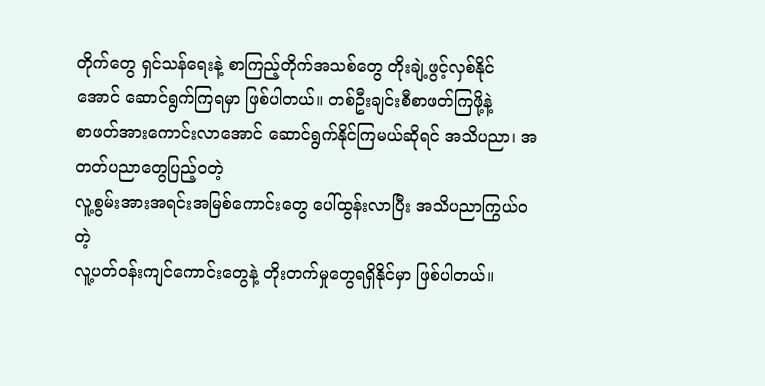တိုက်တွေ ရှင်သန်ရေးနဲ့ စာကြည့်တိုက်အသစ်တွေ တိုးချဲ့ဖွင့်လှစ်နိုင်
အောင် ဆောင်ရွက်ကြရမှာ ဖြစ်ပါတယ်။ တစ်ဦးချင်းစီစာဖတ်ကြဖို့နဲ့
စာဖတ်အားကောင်းလာအောင် ဆောင်ရွက်နိုင်ကြမယ်ဆိုရင် အသိပညာ၊ အတတ်ပညာတွေပြည့်ဝတဲ့
လူ့စွမ်းအားအရင်းအမြစ်ကောင်းတွေ ပေါ်ထွန်းလာပြီး အသိပညာကြွယ်ဝတဲ့
လူ့ပတ်ဝန်းကျင်ကောင်းတွေနဲ့ တိုးတက်မှုတွေရရှိနိုင်မှာ ဖြစ်ပါတယ်။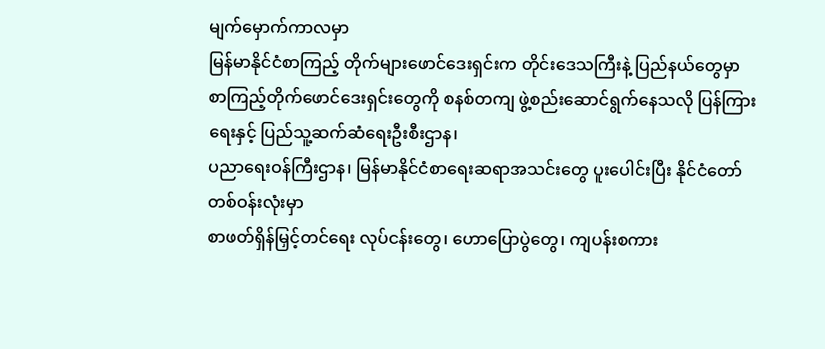မျက်မှောက်ကာလမှာ
မြန်မာနိုင်ငံစာကြည့် တိုက်များဖောင်ဒေးရှင်းက တိုင်းဒေသကြီးနဲ့ ပြည်နယ်တွေမှာ
စာကြည့်တိုက်ဖောင်ဒေးရှင်းတွေကို စနစ်တကျ ဖွဲ့စည်းဆောင်ရွက်နေသလို ပြန်ကြားရေးနှင့် ပြည်သူ့ဆက်ဆံရေးဦးစီးဌာန၊
ပညာရေးဝန်ကြီးဌာန၊ မြန်မာနိုင်ငံစာရေးဆရာအသင်းတွေ ပူးပေါင်းပြီး နိုင်ငံတော်တစ်ဝန်းလုံးမှာ
စာဖတ်ရှိန်မြှင့်တင်ရေး လုပ်ငန်းတွေ၊ ဟောပြောပွဲတွေ၊ ကျပန်းစကား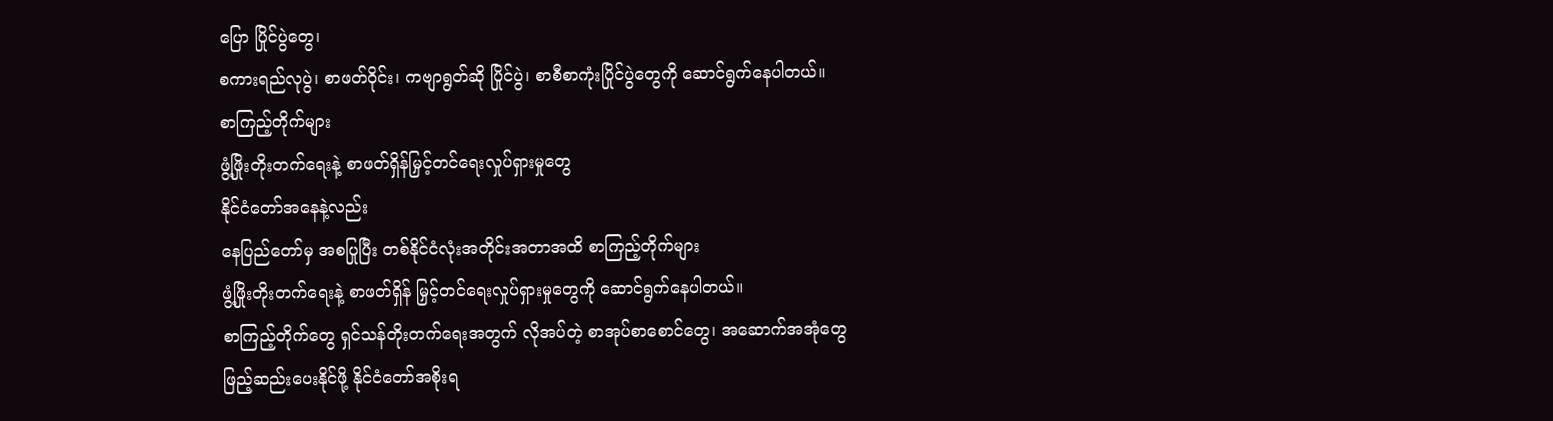ပြော ပြိုင်ပွဲတွေ၊
စကားရည်လုပွဲ၊ စာဖတ်ဝိုင်း၊ ကဗျာရွတ်ဆို ပြိုင်ပွဲ၊ စာစီစာကုံးပြိုင်ပွဲတွေကို ဆောင်ရွက်နေပါတယ်။
စာကြည့်တိုက်များ
ဖွံ့ဖြိုးတိုးတက်ရေးနဲ့ စာဖတ်ရှိန်မြှင့်တင်ရေးလှုပ်ရှားမှုတွေ
နိုင်ငံတော်အနေနဲ့လည်း
နေပြည်တော်မှ အစပြုပြီး တစ်နိုင်ငံလုံးအတိုင်းအတာအထိ စာကြည့်တိုက်များ
ဖွံ့ဖြိုးတိုးတက်ရေးနဲ့ စာဖတ်ရှိန် မြှင့်တင်ရေးလှုပ်ရှားမှုတွေကို ဆောင်ရွက်နေပါတယ်။
စာကြည့်တိုက်တွေ ရှင်သန်တိုးတက်ရေးအတွက် လိုအပ်တဲ့ စာအုပ်စာစောင်တွေ၊ အဆောက်အအုံတွေ
ဖြည့်ဆည်းပေးနိုင်ဖို့ နိုင်ငံတော်အစိုးရ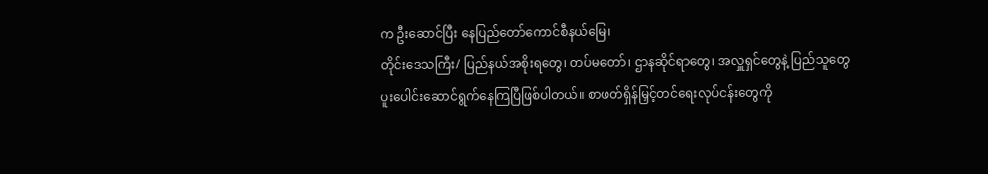က ဦးဆောင်ပြီး နေပြည်တော်ကောင်စီနယ်မြေ၊
တိုင်းဒေသကြီး/ ပြည်နယ်အစိုးရတွေ၊ တပ်မတော်၊ ဌာနဆိုင်ရာတွေ၊ အလှူရှင်တွေနဲ့ ပြည်သူတွေ
ပူးပေါင်းဆောင်ရွက်နေကြပြီဖြစ်ပါတယ်။ စာဖတ်ရှိန်မြှင့်တင်ရေးလုပ်ငန်းတွေကို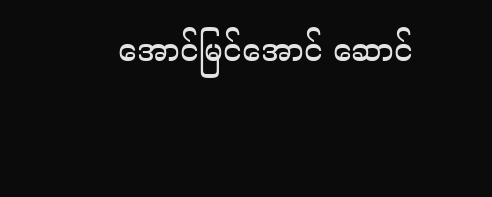အောင်မြင်အောင် ဆောင်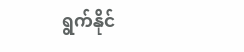ရွက်နိုင်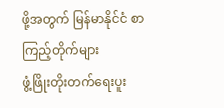ဖို့အတွက် မြန်မာနိုင်ငံ စာကြည့်တိုက်များ
ဖွံ့ဖြိုးတိုးတက်ရေးပူး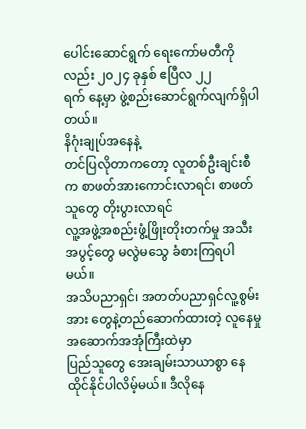ပေါင်းဆောင်ရွက် ရေးကော်မတီကိုလည်း ၂၀၂၄ ခုနှစ် ဧပြီလ ၂၂
ရက် နေ့မှာ ဖွဲ့စည်းဆောင်ရွက်လျက်ရှိပါတယ်။
နိဂုံးချုပ်အနေနဲ့
တင်ပြလိုတာကတော့ လူတစ်ဦးချင်းစီက စာဖတ်အားကောင်းလာရင်၊ စာဖတ်သူတွေ တိုးပွားလာရင်
လူ့အဖွဲ့အစည်းဖွံ့ဖြိုးတိုးတက်မှု အသီးအပွင့်တွေ မလွဲမသွေ ခံစားကြရပါမယ်။
အသိပညာရှင်၊ အတတ်ပညာရှင်လူ့စွမ်းအား တွေနဲ့တည်ဆောက်ထားတဲ့ လူနေမှုအဆောက်အအုံကြီးထဲမှာ
ပြည်သူတွေ အေးချမ်းသာယာစွာ နေထိုင်နိုင်ပါလိမ့်မယ်။ ဒီလိုနေ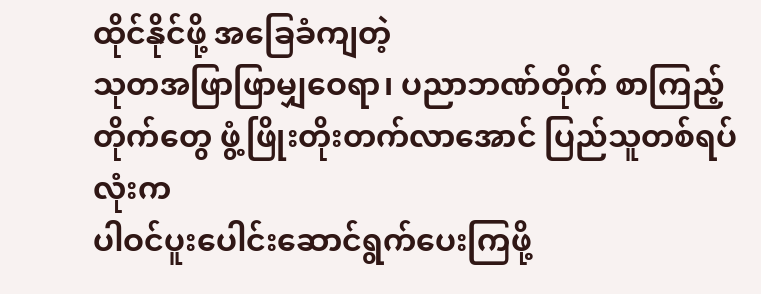ထိုင်နိုင်ဖို့ အခြေခံကျတဲ့
သုတအဖြာဖြာမျှဝေရာ၊ ပညာဘဏ်တိုက် စာကြည့်တိုက်တွေ ဖွံ့ဖြိုးတိုးတက်လာအောင် ပြည်သူတစ်ရပ်လုံးက
ပါဝင်ပူးပေါင်းဆောင်ရွက်ပေးကြဖို့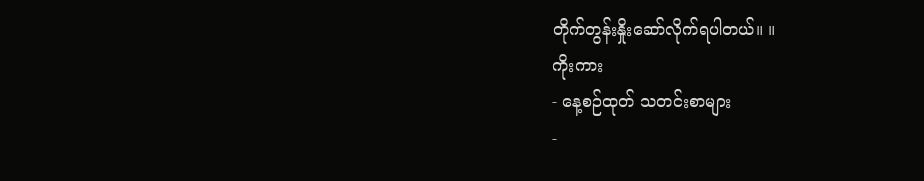တိုက်တွန်းနှိုးဆော်လိုက်ရပါတယ်။ ။
ကိုးကား
- နေ့စဉ်ထုတ် သတင်းစာများ
-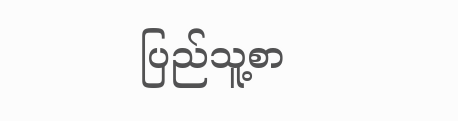ပြည်သူ့စာ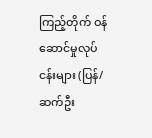ကြည့်တိုက် ဝန်ဆောင်မှုလုပ်ငန်းများ (ပြန်/ဆက်ဦး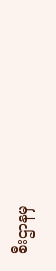စီးဌာနမှ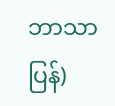ဘာသာပြန်)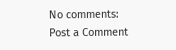No comments:
Post a Comment